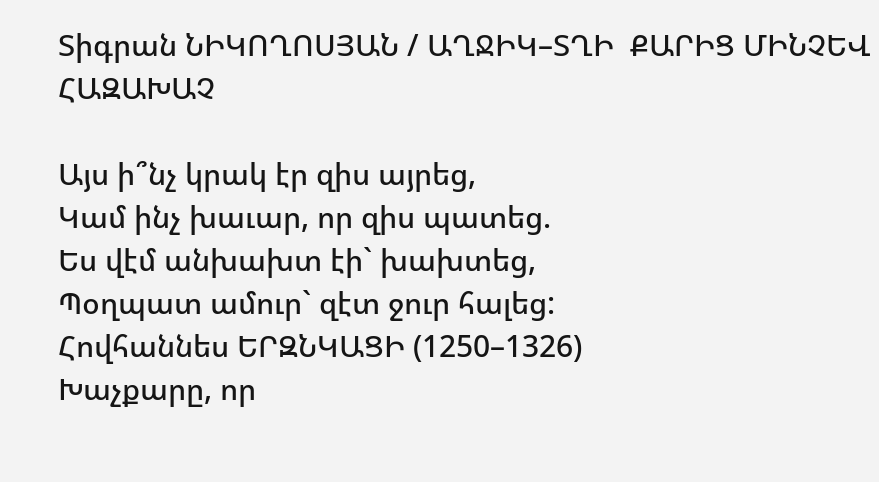Տիգրան ՆԻԿՈՂՈՍՅԱՆ / ԱՂՋԻԿ–ՏՂԻ  ՔԱՐԻՑ ՄԻՆՉԵՎ ՀԱԶԱԽԱՉ

Այս ի՞նչ կրակ էր զիս այրեց,
Կամ ինչ խաւար, որ զիս պատեց.
Ես վէմ անխախտ էի` խախտեց,
Պօղպատ ամուր` զէտ ջուր հալեց:
Հովհաննես ԵՐԶՆԿԱՑԻ (1250–1326)
Խաչքարը, որ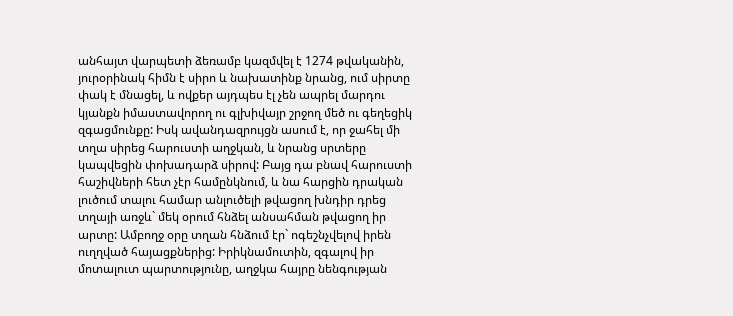անհայտ վարպետի ձեռամբ կազմվել է 1274 թվականին, յուրօրինակ հիմն է սիրո և նախատինք նրանց, ում սիրտը փակ է մնացել, և ովքեր այդպես էլ չեն ապրել մարդու կյանքն իմաստավորող ու գլխիվայր շրջող մեծ ու գեղեցիկ զգացմունքը: Իսկ ավանդազրույցն ասում է, որ ջահել մի տղա սիրեց հարուստի աղջկան, և նրանց սրտերը կապվեցին փոխադարձ սիրով: Բայց դա բնավ հարուստի հաշիվների հետ չէր համընկնում, և նա հարցին դրական լուծում տալու համար անլուծելի թվացող խնդիր դրեց տղայի առջև` մեկ օրում հնձել անսահման թվացող իր արտը: Ամբողջ օրը տղան հնձում էր` ոգեշնչվելով իրեն ուղղված հայացքներից: Իրիկնամուտին, զգալով իր մոտալուտ պարտությունը, աղջկա հայրը նենգության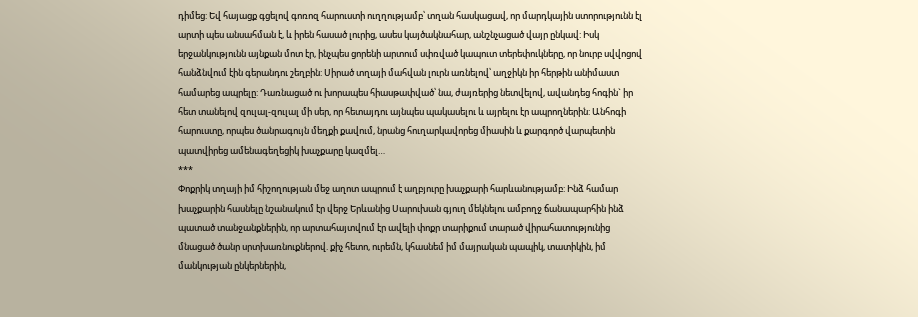դիմեց: Եվ հայացք գցելով գոռոզ հարուստի ուղղությամբ՝ տղան հասկացավ, որ մարդկային ստորությունն էլ արտի պես անսահման է, և իրեն հասած լուրից, ասես կայծակնահար, անշնչացած վայր ընկավ: Իսկ երջանկությունն այնքան մոտ էր, ինչպես ցորենի արտում սփռված կապուտ տերեփուկները, որ նուրբ սվվոցով հանձնվում էին գերանդու շեղբին: Սիրած տղայի մահվան լուրն առնելով՝ աղջիկն իր հերթին անիմաստ համարեց ապրելը: Դառնացած ու խորապես հիասթափված՝ նա, ժայռերից նետվելով, ավանդեց հոգին` իր հետ տանելով զուլալ-զուլալ մի սեր, որ հետայդու այնպես պակասելու և այրելու էր ապրողներին: Անհոգի հարուստը, որպես ծանրագույն մեղքի քավում, նրանց հուղարկավորեց միասին և քարգործ վարպետին պատվիրեց ամենագեղեցիկ խաչքարը կազմել…
***
Փոքրիկ տղայի իմ հիշողության մեջ աղոտ ապրում է աղբյուրը խաչքարի հարևանությամբ: Ինձ համար խաչքարին հասնելը նշանակում էր վերջ Երևանից Սարուխան գյուղ մեկնելու ամբողջ ճանապարհին ինձ պատած տանջանքներին, որ արտահայտվում էր ավելի փոքր տարիքում տարած վիրահատությունից մնացած ծանր սրտխառնուքներով. քիչ հետո, ուրեմն, կհասնեմ իմ մայրական պապիկ, տատիկին, իմ մանկության ընկերներին,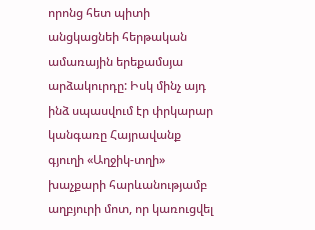որոնց հետ պիտի անցկացնեի հերթական ամառային երեքամսյա արձակուրդը: Իսկ մինչ այդ ինձ սպասվում էր փրկարար կանգառը Հայրավանք գյուղի «Աղջիկ-տղի» խաչքարի հարևանությամբ աղբյուրի մոտ, որ կառուցվել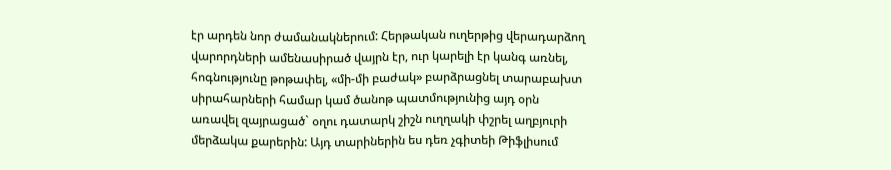էր արդեն նոր ժամանակներում: Հերթական ուղերթից վերադարձող վարորդների ամենասիրած վայրն էր, ուր կարելի էր կանգ առնել, հոգնությունը թոթափել, «մի-մի բաժակ» բարձրացնել տարաբախտ սիրահարների համար կամ ծանոթ պատմությունից այդ օրն առավել զայրացած` օղու դատարկ շիշն ուղղակի փշրել աղբյուրի մերձակա քարերին: Այդ տարիներին ես դեռ չգիտեի Թիֆլիսում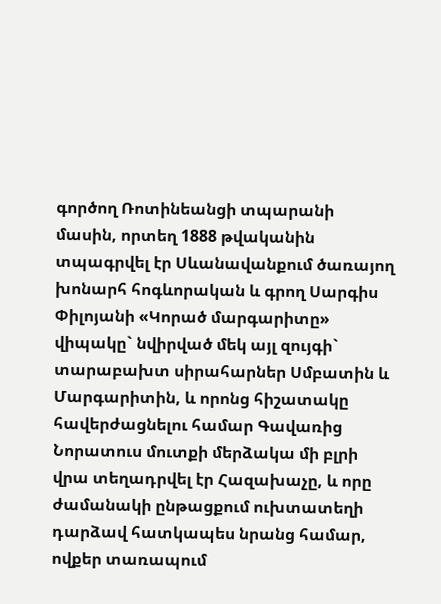գործող Ռոտինեանցի տպարանի մասին, որտեղ 1888 թվականին տպագրվել էր Սևանավանքում ծառայող խոնարհ հոգևորական և գրող Սարգիս Փիլոյանի «Կորած մարգարիտը» վիպակը` նվիրված մեկ այլ զույգի` տարաբախտ սիրահարներ Սմբատին և Մարգարիտին, և որոնց հիշատակը հավերժացնելու համար Գավառից Նորատուս մուտքի մերձակա մի բլրի վրա տեղադրվել էր Հազախաչը, և որը ժամանակի ընթացքում ուխտատեղի դարձավ հատկապես նրանց համար, ովքեր տառապում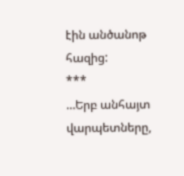էին անծանոթ հազից:
***
…Երբ անհայտ վարպետները,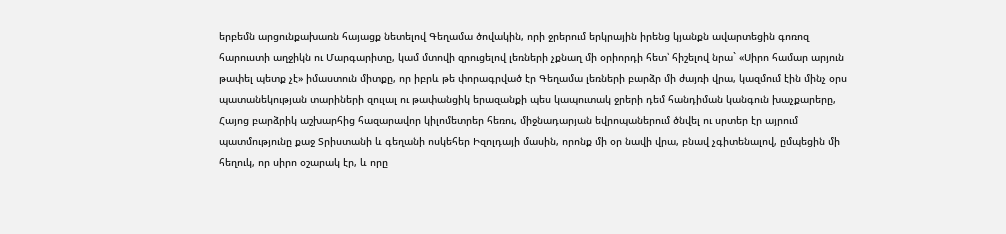երբեմն արցունքախառն հայացք նետելով Գեղամա ծովակին, որի ջրերում երկրային իրենց կյանքն ավարտեցին գոռոզ հարուստի աղջիկն ու Մարգարիտը, կամ մտովի զրուցելով լեռների չքնաղ մի օրիորդի հետ՝ հիշելով նրա` «Սիրո համար արյուն թափել պետք չէ» իմաստուն միտքը, որ իբրև թե փորագրված էր Գեղամա լեռների բարձր մի ժայռի վրա, կազմում էին մինչ օրս պատանեկության տարիների զուլալ ու թափանցիկ երազանքի պես կապուտակ ջրերի դեմ հանդիման կանգուն խաչքարերը, Հայոց բարձրիկ աշխարհից հազարավոր կիլոմետրեր հեռու, միջնադարյան եվրոպաներում ծնվել ու սրտեր էր այրում պատմությունը քաջ Տրիստանի և գեղանի ոսկեհեր Իզոլդայի մասին, որոնք մի օր նավի վրա, բնավ չգիտենալով, ըմպեցին մի հեղուկ, որ սիրո օշարակ էր, և որը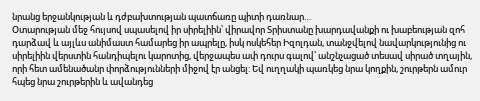նրանց երջանկության և դժբախտության պատճառը պիտի դառնար…
Օտարության մեջ հույսով սպասելով իր սիրելիին՝ վիրավոր Տրիստանը խարդավանքի ու խաբեության զոհ դարձավ և այլևս անիմաստ համարեց իր ապրելը, իսկ ոսկեհեր Իզոլդան, տանջվելով նավարկությունից ու սիրելիին վերստին հանդիպելու կարոտից, վերջապես ափ դուրս գալով՝ անշնչացած տեսավ սիրած տղային, որի հետ ամենածանր փորձությունների միջով էր անցել: Եվ ուղղակի պառկեց նրա կողքին, շուրթերն ամուր հպեց նրա շուրթերին և ավանդեց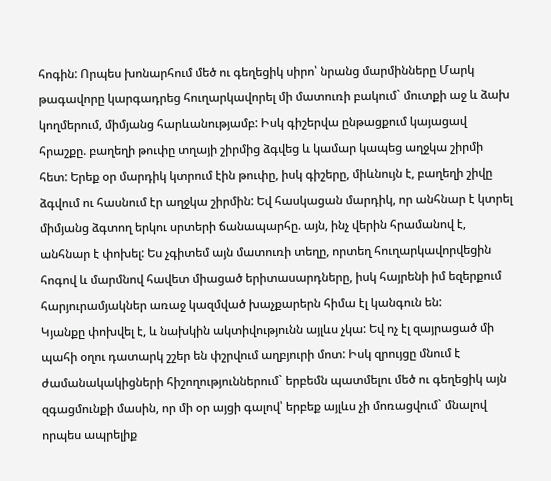հոգին: Որպես խոնարհում մեծ ու գեղեցիկ սիրո՝ նրանց մարմինները Մարկ թագավորը կարգադրեց հուղարկավորել մի մատուռի բակում` մուտքի աջ և ձախ կողմերում, միմյանց հարևանությամբ: Իսկ գիշերվա ընթացքում կայացավ հրաշքը. բաղեղի թուփը տղայի շիրմից ձգվեց և կամար կապեց աղջկա շիրմի հետ: Երեք օր մարդիկ կտրում էին թուփը, իսկ գիշերը, միևնույն է, բաղեղի շիվը ձգվում ու հասնում էր աղջկա շիրմին: Եվ հասկացան մարդիկ, որ անհնար է կտրել միմյանց ձգտող երկու սրտերի ճանապարհը. այն, ինչ վերին հրամանով է, անհնար է փոխել: Ես չգիտեմ այն մատուռի տեղը, որտեղ հուղարկավորվեցին հոգով և մարմնով հավետ միացած երիտասարդները, իսկ հայրենի իմ եզերքում հարյուրամյակներ առաջ կազմված խաչքարերն հիմա էլ կանգուն են:
Կյանքը փոխվել է, և նախկին ակտիվությունն այլևս չկա: Եվ ոչ էլ զայրացած մի պահի օղու դատարկ շշեր են փշրվում աղբյուրի մոտ: Իսկ զրույցը մնում է ժամանակակիցների հիշողություններում` երբեմն պատմելու մեծ ու գեղեցիկ այն զգացմունքի մասին, որ մի օր այցի գալով՝ երբեք այլևս չի մոռացվում` մնալով որպես ապրելիք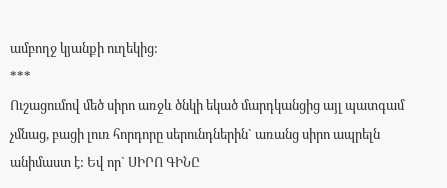ամբողջ կյանքի ուղեկից:
***
Ուշացումով մեծ սիրո առջև ծնկի եկած մարդկանցից այլ պատգամ չմնաց, բացի լուռ հորդորը սերունդներին` առանց սիրո ապրելն անիմաստ է: Եվ որ` ՍԻՐՈ ԳԻՆԸ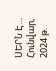ՍԵՐՆ Է…
Հունվար, 2024 թ.